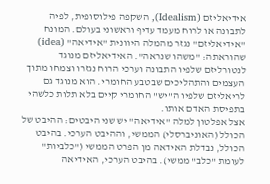אידיאליזם (Idealism), השקפה פילוסופית, לפיה לתבונה או לרוח מעמד עדיף וראשוני בעולם. המונח "אידיאליזם" נגזר מהמלה היוונית "אידיאה" (idea) שהוראתה: "משהו שנראה". האידיאליזם מנוגד לנטורליזם שלפיו התבונה וערכי הרוח נגזרו וצמחו מתוך העצמים והתהליכים שבטבע החומרי. הוא מנוגד גם לריאליזם שלפיו ה"יש" החומרי קיים בלא תלות כלשהי בתפיסת האדם אותו.
אצל אפלטון למלה "אידיאה" יש שני היבטים: ההיבט של הכולל (האוניברסלי) הממשי, וההיבט הערכי. בהיבט הכולל, נבדלת האידאה מן הפרט הממשי ("כלביות" לעומת "כלב" ממשי). בהיבט הערכי, האידיאה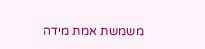משמשת אמת מידה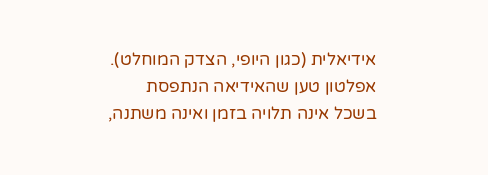אידיאלית (כגון היופי, הצדק המוחלט). אפלטון טען שהאידיאה הנתפסת בשכל אינה תלויה בזמן ואינה משתנה,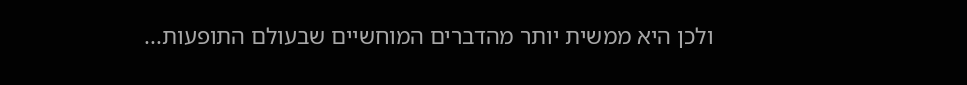ולכן היא ממשית יותר מהדברים המוחשיים שבעולם התופעות...